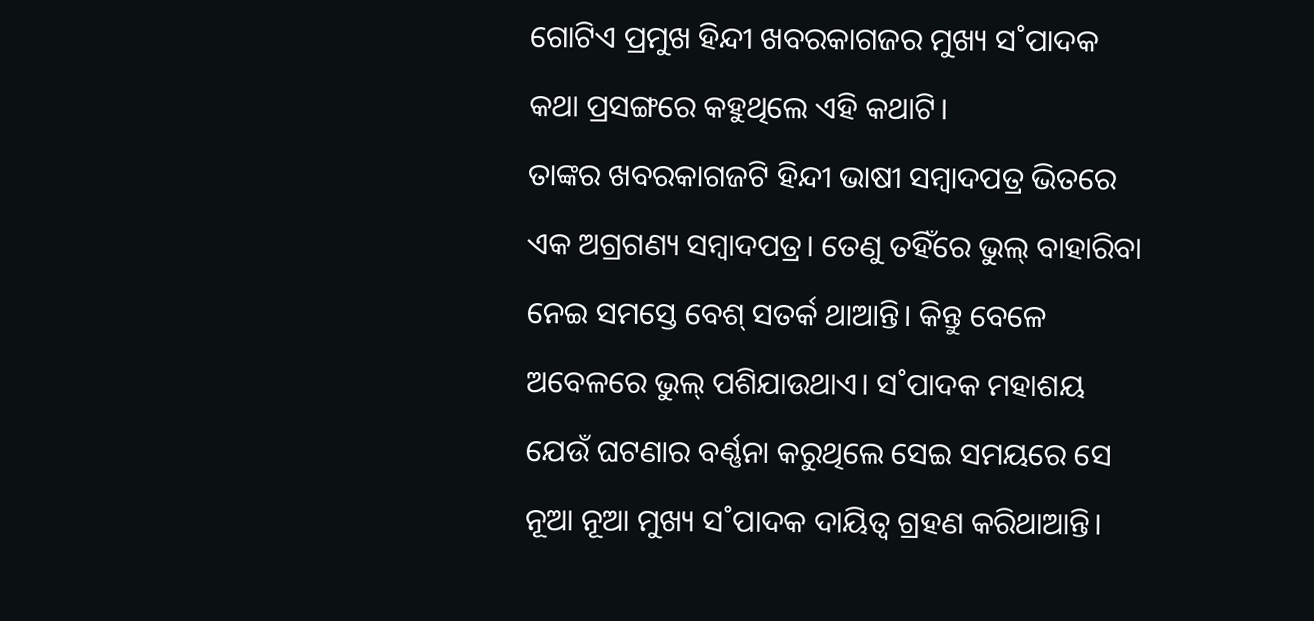ଗୋଟିଏ ପ୍ରମୁଖ ହିନ୍ଦୀ ଖବରକାଗଜର ମୁଖ୍ୟ ସ˚ପାଦକ କଥା ପ୍ରସଙ୍ଗରେ କହୁଥିଲେ ଏହି କଥାଟି।
ତାଙ୍କର ଖବରକାଗଜଟି ହିନ୍ଦୀ ଭାଷୀ ସମ୍ବାଦପତ୍ର ଭିତରେ ଏକ ଅଗ୍ରଗଣ୍ୟ ସମ୍ବାଦପତ୍ର। ତେଣୁ ତହିଁରେ ଭୁଲ୍ ବାହାରିବା ନେଇ ସମସ୍ତେ ବେଶ୍ ସତର୍କ ଥାଆନ୍ତି। କିନ୍ତୁ ବେଳେ ଅବେଳରେ ଭୁଲ୍ ପଶିଯାଉଥାଏ। ସ˚ପାଦକ ମହାଶୟ ଯେଉଁ ଘଟଣାର ବର୍ଣ୍ଣନା କରୁଥିଲେ ସେଇ ସମୟରେ ସେ ନୂଆ ନୂଆ ମୁଖ୍ୟ ସ˚ପାଦକ ଦାୟିତ୍ବ ଗ୍ରହଣ କରିଥାଆନ୍ତି।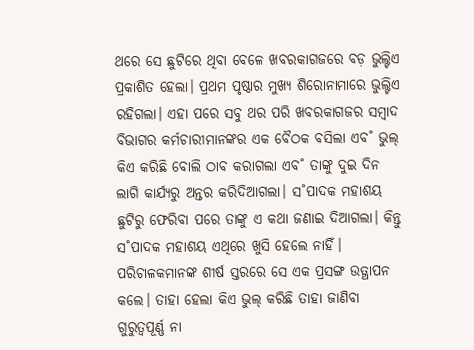ଥରେ ସେ ଛୁଟିରେ ଥିବା ବେଳେ ଖବରକାଗଜରେ ବଡ଼ ଭୁଲ୍ଟିଏ ପ୍ରକାଶିତ ହେଲା। ପ୍ରଥମ ପୃଷ୍ଠାର ମୁଖ୍ୟ ଶିରୋନାମାରେ ଭୁଲ୍ଟିଏ ରହିଗଲା। ଏହା ପରେ ସବୁ ଥର ପରି ଖବରକାଗଜର ସମ୍ବାଦ ବିଭାଗର କର୍ମଚାରୀମାନଙ୍କର ଏକ ବୈଠକ ବସିଲା ଏବ˚ ଭୁଲ୍ କିଏ କରିଛି ବୋଲି ଠାବ କରାଗଲା ଏବ˚ ତାଙ୍କୁ ଦୁଇ ଦିନ ଲାଗି କାର୍ଯ୍ୟରୁ ଅନ୍ତର କରିଦିଆଗଲା। ସ˚ପାଦକ ମହାଶୟ ଛୁଟିରୁ ଫେରିବା ପରେ ତାଙ୍କୁ ଏ କଥା ଜଣାଇ ଦିଆଗଲା। କିନ୍ତୁ ସ˚ପାଦକ ମହାଶୟ ଏଥିରେ ଖୁସି ହେଲେ ନାହିଁ।
ପରିଚାଳକମାନଙ୍କ ଶୀର୍ଷ ସ୍ତରରେ ସେ ଏକ ପ୍ରସଙ୍ଗ ଉତ୍ଥାପନ କଲେ। ତାହା ହେଲା କିଏ ଭୁଲ୍ କରିଛି ତାହା ଜାଣିବା ଗୁରୁତ୍ବପୂର୍ଣ୍ଣ ନା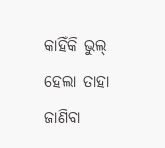କାହିଁକି ଭୁଲ୍ ହେଲା ତାହା ଜାଣିବା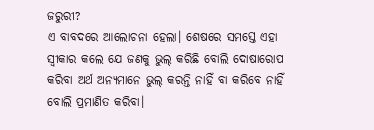ଜରୁରୀ?
ଏ ବାବଦରେ ଆଲୋଚନା ହେଲା। ଶେଷରେ ସମସ୍ତେ ଏହା ସ୍ବୀକାର କଲେ ଯେ ଜଣକୁ ଭୁଲ୍ କରିଛି ବୋଲି ଦୋଷାରୋପ କରିବା ଅର୍ଥ ଅନ୍ୟମାନେ ଭୁଲ୍ କରନ୍ତି ନାହିଁ ବା କରିବେ ନାହିଁ ବୋଲି ପ୍ରମାଣିତ କରିବା।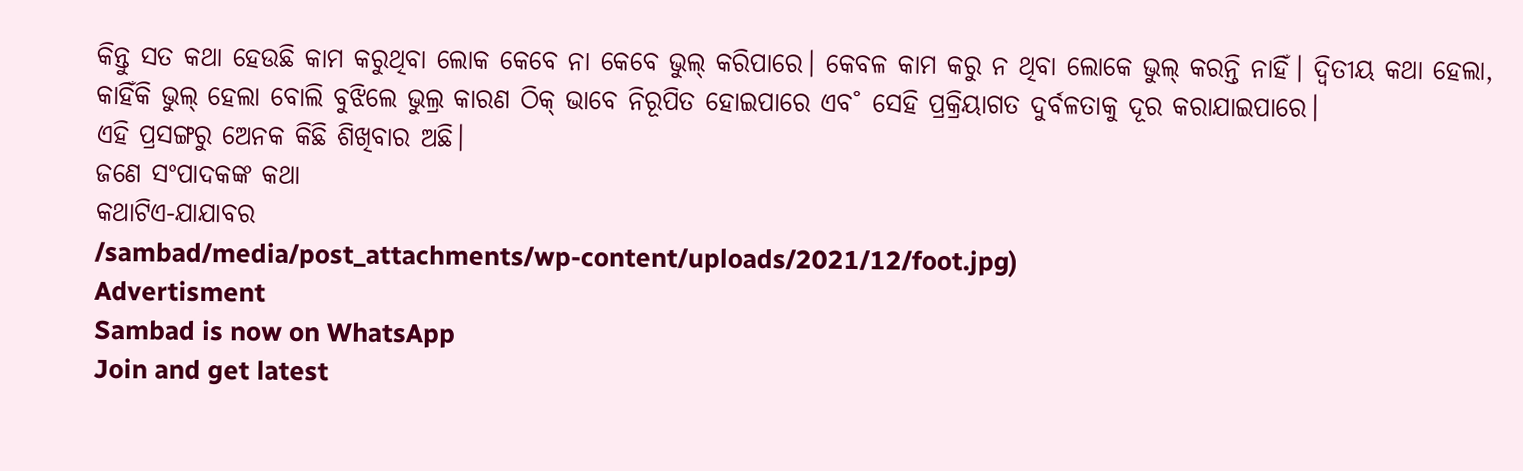କିନ୍ତୁ ସତ କଥା ହେଉଛି କାମ କରୁଥିବା ଲୋକ କେବେ ନା କେବେ ଭୁଲ୍ କରିପାରେ। କେବଳ କାମ କରୁ ନ ଥିବା ଲୋକେ ଭୁଲ୍ କରନ୍ତି ନାହିଁ। ଦ୍ବିତୀୟ କଥା ହେଲା, କାହିଁକି ଭୁଲ୍ ହେଲା ବୋଲି ବୁଝିଲେ ଭୁଲ୍ର କାରଣ ଠିକ୍ ଭାବେ ନିରୂପିତ ହୋଇପାରେ ଏବ˚ ସେହି ପ୍ରକ୍ରିୟାଗତ ଦୁର୍ବଳତାକୁ ଦୂର କରାଯାଇପାରେ।
ଏହି ପ୍ରସଙ୍ଗରୁ ଅେନକ କିଛି ଶିଖିବାର ଅଛି।
ଜଣେ ସଂପାଦକଙ୍କ କଥା
କଥାଟିଏ-ଯାଯାବର
/sambad/media/post_attachments/wp-content/uploads/2021/12/foot.jpg)
Advertisment
Sambad is now on WhatsApp
Join and get latest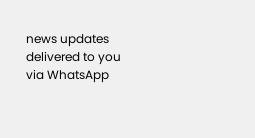news updates delivered to you via WhatsApp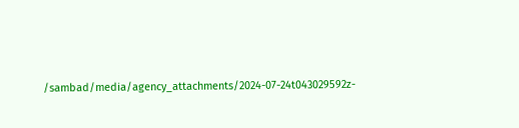/sambad/media/agency_attachments/2024-07-24t043029592z-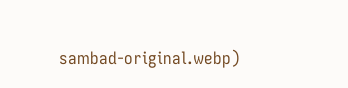sambad-original.webp)